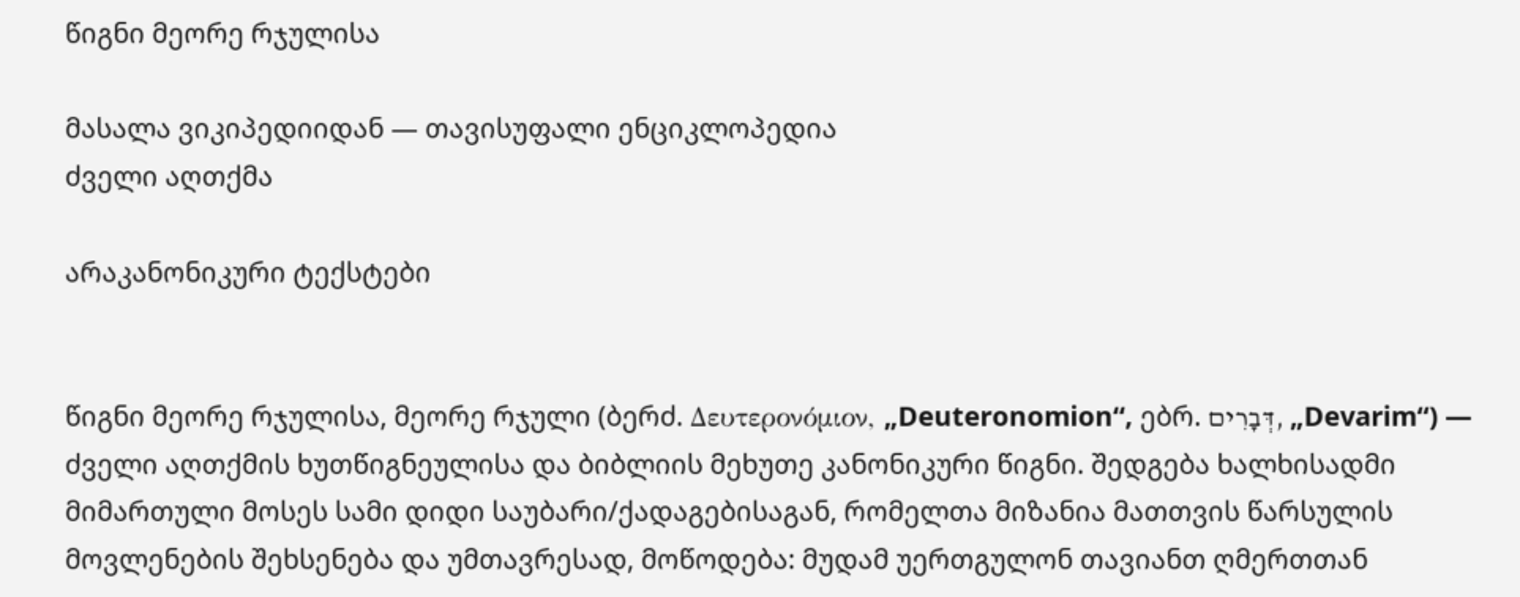წიგნი მეორე რჯულისა

მასალა ვიკიპედიიდან — თავისუფალი ენციკლოპედია
ძველი აღთქმა

არაკანონიკური ტექსტები


წიგნი მეორე რჯულისა, მეორე რჯული (ბერძ. Δευτερονόμιον, „Deuteronomion“, ებრ. דְּבָרִים, „Devarim“) — ძველი აღთქმის ხუთწიგნეულისა და ბიბლიის მეხუთე კანონიკური წიგნი. შედგება ხალხისადმი მიმართული მოსეს სამი დიდი საუბარი/ქადაგებისაგან, რომელთა მიზანია მათთვის წარსულის მოვლენების შეხსენება და უმთავრესად, მოწოდება: მუდამ უერთგულონ თავიანთ ღმერთთან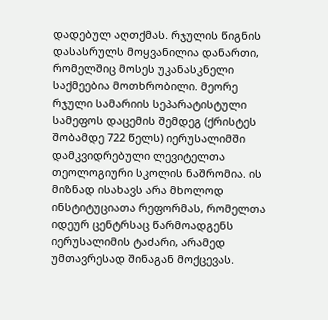დადებულ აღთქმას. რჯულის წიგნის დასასრულს მოყვანილია დანართი, რომელშიც მოსეს უკანასკნელი საქმეებია მოთხრობილი. მეორე რჯული სამარიის სეპარატისტული სამეფოს დაცემის შემდეგ (ქრისტეს შობამდე 722 წელს) იერუსალიმში დამკვიდრებული ლევიტელთა თეოლოგიური სკოლის ნაშრომია. ის მიზნად ისახავს არა მხოლოდ ინსტიტუციათა რეფორმას, რომელთა იდეურ ცენტრსაც წარმოადგენს იერუსალიმის ტაძარი, არამედ უმთავრესად შინაგან მოქცევას.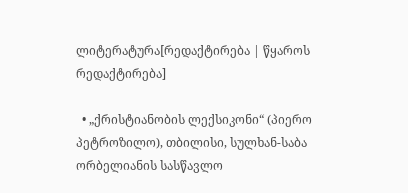ლიტერატურა[რედაქტირება | წყაროს რედაქტირება]

  • „ქრისტიანობის ლექსიკონი“ (პიერო პეტროზილო), თბილისი, სულხან-საბა ორბელიანის სასწავლო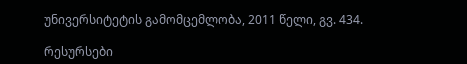უნივერსიტეტის გამომცემლობა, 2011 წელი, გვ. 434.

რესურსები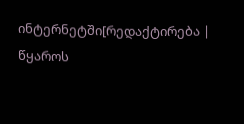ინტერნეტში[რედაქტირება | წყაროს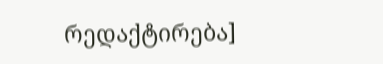რედაქტირება]